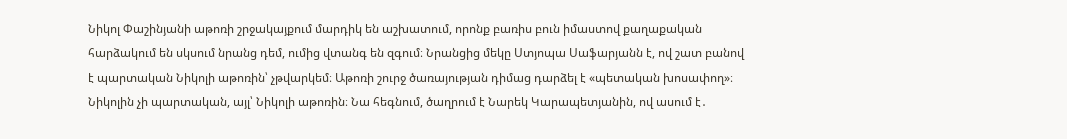Նիկոլ Փաշինյանի աթոռի շրջակայքում մարդիկ են աշխատում, որոնք բառիս բուն իմաստով քաղաքական հարձակում են սկսում նրանց դեմ, ումից վտանգ են զգում։ Նրանցից մեկը Ստյոպա Սաֆարյանն է, ով շատ բանով է պարտական Նիկոլի աթոռին՝ չթվարկեմ։ Աթոռի շուրջ ծառայության դիմաց դարձել է «պետական խոսափող»։ Նիկոլին չի պարտական, այլ՝ Նիկոլի աթոռին։ Նա հեգնում, ծաղրում է Նարեկ Կարապետյանին, ով ասում է․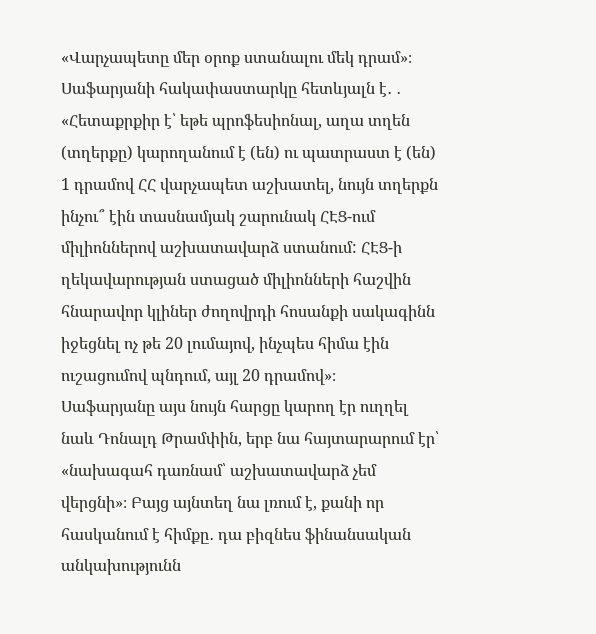«Վարչապետը մեր օրոք ստանալու մեկ դրամ»։ Սաֆարյանի հակափաստարկը հետևյալն է․ ․ «Հետաքրքիր է՝ եթե պրոֆեսիոնալ, աղա տղեն (տղերքը) կարողանում է (են) ու պատրաստ է (են) 1 դրամով ՀՀ վարչապետ աշխատել, նույն տղերքն ինչու՞ էին տասնամյակ շարունակ ՀԷՑ-ում միլիոններով աշխատավարձ ստանում: ՀԷՑ-ի ղեկավարության ստացած միլիոնների հաշվին հնարավոր կլիներ ժողովրդի հոսանքի սակագինն իջեցնել ոչ թե 20 լումայով, ինչպես հիմա էին ուշացումով պնդում, այլ 20 դրամով»։
Սաֆարյանը այս նույն հարցը կարող էր ուղղել նաև Դոնալդ Թրամփին, երբ նա հայտարարում էր՝ «նախագահ դառնամ՝ աշխատավարձ չեմ վերցնի»։ Բայց այնտեղ նա լռում է, քանի որ հասկանում է հիմքը․ դա բիզնես ֆինանսական անկախությունն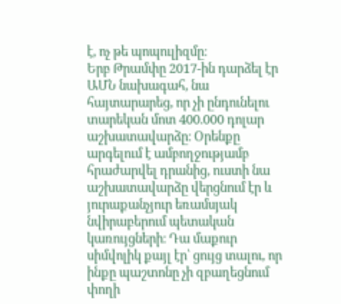է, ոչ թե պոպուլիզմը։
Երբ Թրամփը 2017-ին դարձել էր ԱՄՆ նախագահ, նա հայտարարեց, որ չի ընդունելու տարեկան մոտ 400.000 դոլար աշխատավարձը։ Օրենքը արգելում է ամբողջությամբ հրաժարվել դրանից, ուստի նա աշխատավարձը վերցնում էր և յուրաքանչյուր եռամսյակ նվիրաբերում պետական կառույցների։ Դա մաքուր սիմվոլիկ քայլ էր՝ ցույց տալու, որ ինքը պաշտոնը չի զբաղեցնում փողի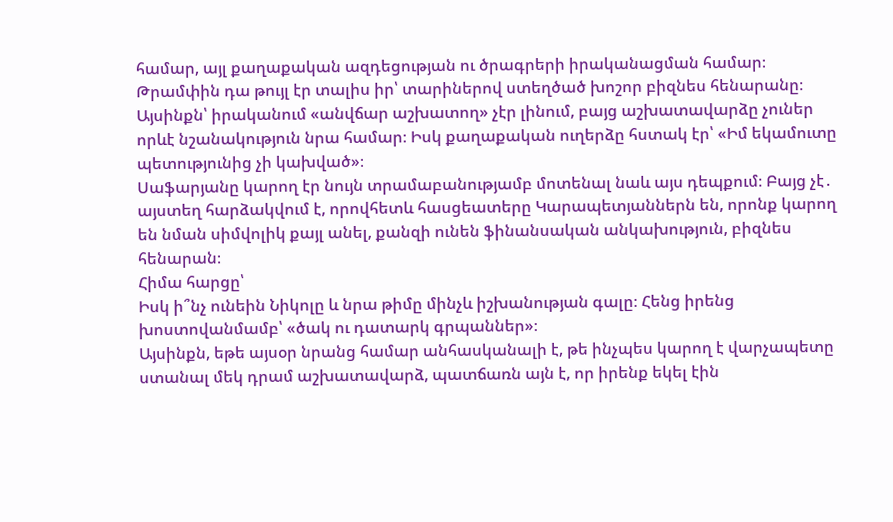համար, այլ քաղաքական ազդեցության ու ծրագրերի իրականացման համար։ Թրամփին դա թույլ էր տալիս իր՝ տարիներով ստեղծած խոշոր բիզնես հենարանը։
Այսինքն՝ իրականում «անվճար աշխատող» չէր լինում, բայց աշխատավարձը չուներ որևէ նշանակություն նրա համար։ Իսկ քաղաքական ուղերձը հստակ էր՝ «Իմ եկամուտը պետությունից չի կախված»։
Սաֆարյանը կարող էր նույն տրամաբանությամբ մոտենալ նաև այս դեպքում։ Բայց չէ․ այստեղ հարձակվում է, որովհետև հասցեատերը Կարապետյաններն են, որոնք կարող են նման սիմվոլիկ քայլ անել, քանզի ունեն ֆինանսական անկախություն, բիզնես հենարան։
Հիմա հարցը՝
Իսկ ի՞նչ ունեին Նիկոլը և նրա թիմը մինչև իշխանության գալը։ Հենց իրենց խոստովանմամբ՝ «ծակ ու դատարկ գրպաններ»։
Այսինքն, եթե այսօր նրանց համար անհասկանալի է, թե ինչպես կարող է վարչապետը ստանալ մեկ դրամ աշխատավարձ, պատճառն այն է, որ իրենք եկել էին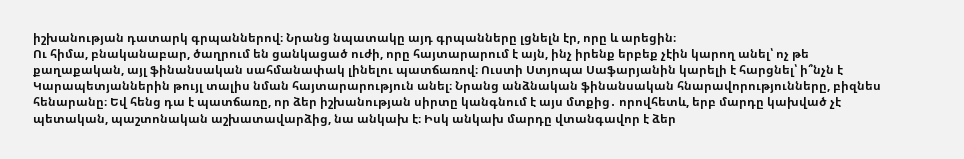իշխանության դատարկ գրպաններով։ Նրանց նպատակը այդ գրպանները լցնելն էր, որը և արեցին։
Ու հիմա, բնականաբար, ծաղրում են ցանկացած ուժի, որը հայտարարում է այն, ինչ իրենք երբեք չէին կարող անել՝ ոչ թե քաղաքական, այլ ֆինանսական սահմանափակ լինելու պատճառով։ Ուստի Ստյոպա Սաֆարյանին կարելի է հարցնել՝ ի՞նչն է Կարապետյաններին թույլ տալիս նման հայտարարություն անել։ Նրանց անձնական ֆինանսական հնարավորությունները, բիզնես հենարանը։ Եվ հենց դա է պատճառը, որ ձեր իշխանության սիրտը կանգնում է այս մտքից․ որովհետև, երբ մարդը կախված չէ պետական, պաշտոնական աշխատավարձից, նա անկախ է։ Իսկ անկախ մարդը վտանգավոր է ձեր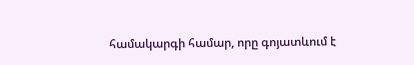համակարգի համար, որը գոյատևում է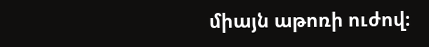միայն աթոռի ուժով։